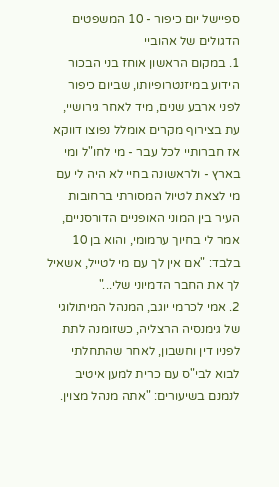ספיישל יום כיפור - 10 המשפטים הדגולים של אהוביי
1. במקום הראשון אוחז בני הבכור הידוע במיזנטרופיותו, שביום כיפור לפני ארבע שנים, מיד לאחר גירושיי, עת בצירוף מקרים אומלל נפוצו דווקא אז חברותיי לכל עבר - מי לחו"ל ומי בארץ - ולראשונה בחיי לא היה לי עם מי לצאת לטיול המסורתי ברחובות העיר בין המוני האופניים הדורסניים, אמר לי בחיוך ערמומי, והוא בן 10 בלבד: "אם אין לך עם מי לטייל, אשאיל לך את החבר הדמיוני שלי..."
2. אמי לכרמי יוגב, המנהל המיתולוגי של גימנסיה הרצליה, כשזומנה לתת לפניו דין וחשבון, לאחר שהתחלתי לבוא לבי"ס עם כרית למען איטיב לנמנם בשיעורים: "אתה מנהל מצוין.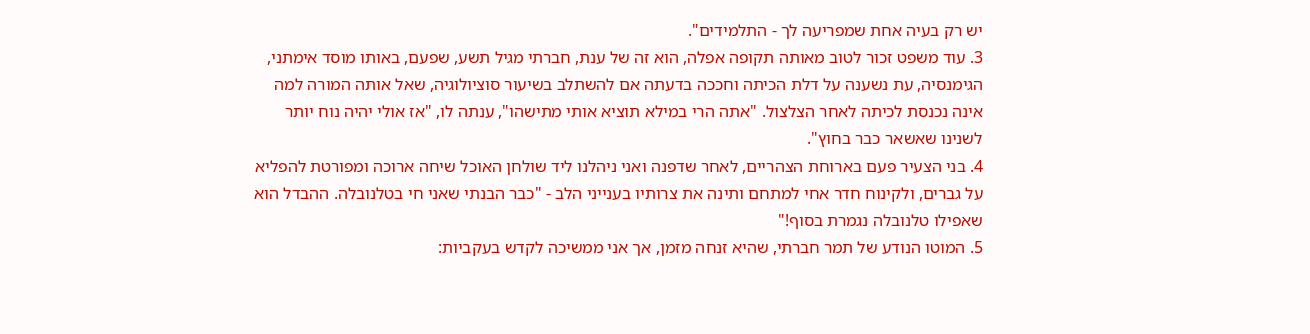יש רק בעיה אחת שמפריעה לך - התלמידים".
3. עוד משפט זכור לטוב מאותה תקופה אפלה, הוא זה של ענת, חברתי מגיל תשע, שפעם, באותו מוסד אימתני, הגימנסיה, עת נשענה על דלת הכיתה וחככה בדעתה אם להשתלב בשיעור סוציולוגיה, שאל אותה המורה למה אינה נכנסת לכיתה לאחר הצלצול. "אתה הרי במילא תוציא אותי מתישהו", ענתה לו, "אז אולי יהיה נוח יותר לשנינו שאשאר כבר בחוץ".
4. בני הצעיר פעם בארוחת הצהריים, לאחר שדפנה ואני ניהלנו ליד שולחן האוכל שיחה ארוכה ומפורטת להפליא על גברים, ולקינוח חדר אחי למתחם ותינה את צרותיו בענייני הלב - "כבר הבנתי שאני חי בטלנובלה. ההבדל הוא שאפילו טלנובלה נגמרת בסוף!"
5. המוטו הנודע של תמר חברתי, שהיא זנחה מזמן, אך אני ממשיכה לקדש בעקביות: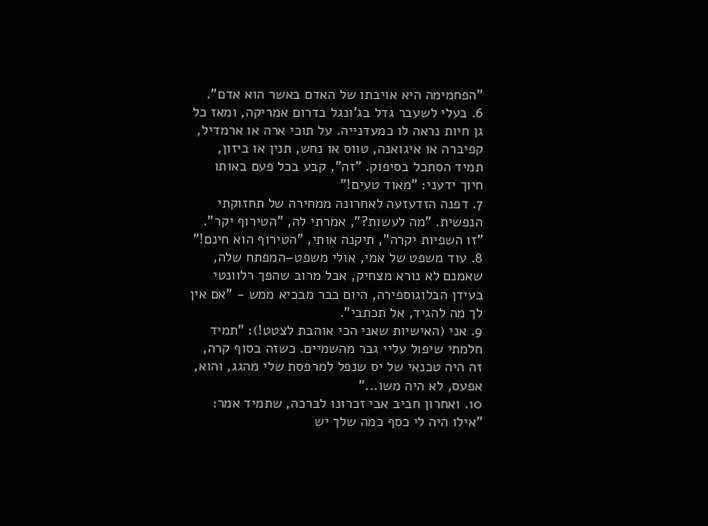"הפחמימה היא אויבתו של האדם באשר הוא אדם".
6. בעלי לשעבר גדל בג'ונגל בדרום אמריקה, ומאז כל גן חיות נראה לו כמעדנייה. על תוכי ארה או ארמדיל, קפיברה או איגואנה, טווס או נחש, תנין או ביזון, תמיד הסתכל בסיפוק. "זה", קבע בכל פעם באותו חיוך ידעני: "מאוד טעים!"
7. דפנה הזדעזעה לאחרונה ממחירה של תחזוקתי הנפשית. "מה לעשות?", אמרתי לה, "הטירוף יקר". "זו השפיות יקרה", תיקנה אותי, "הטירוף הוא חינם!"
8. עוד משפט של אמי, אולי משפט–המפתח שלה, שאמנם לא נורא מצחיק, אבל מרוב שהפך רלוונטי בעידן הבלוגוספירה, היום כבר מבכיא ממש - "אם אין לך מה להגיד, אל תכתבי".
9. אני (האישיות שאני הכי אוהבת לצטט!): "תמיד חלמתי שיפול עליי גבר מהשמיים. כשזה בסוף קרה, זה היה טכנאי של יס שנפל למרפסת שלי מהגג, והוא, אפעס, לא היה משו..."
10. ואחרון חביב אבי זכרונו לברכה, שתמיד אמר: "אילו היה לי כסף כמה שלך יש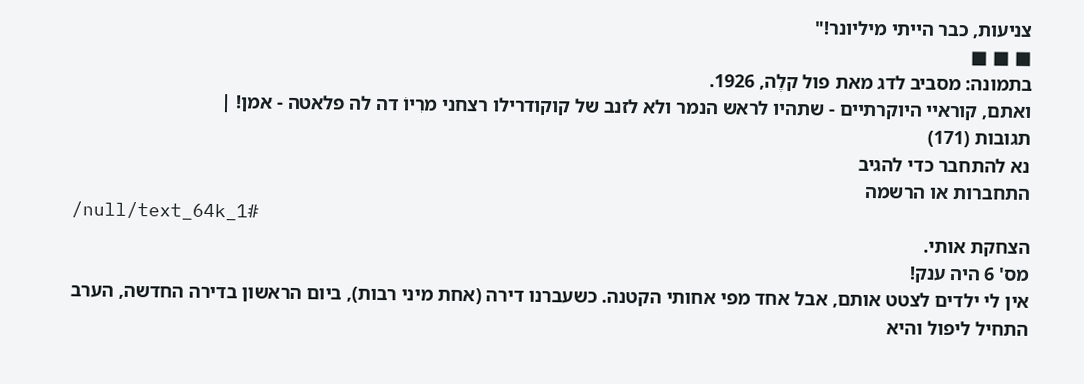צניעות, כבר הייתי מיליונר!"
■ ■ ■
בתמונה: מסביב לדג מאת פול קלֶה, 1926.
ואתם, קוראיי היוקרתיים - שתהיו לראש הנמר ולא לזנב של קוקודרילו רצחני מרִיוֹ דה לה פלאטה - אמן! |
תגובות (171)
נא להתחבר כדי להגיב
התחברות או הרשמה
/null/text_64k_1#
הצחקת אותי.
מס' 6 היה ענק!
אין לי ילדים לצטט אותם, אבל אחד מפי אחותי הקטנה. כשעברנו דירה (אחת מיני רבות), ביום הראשון בדירה החדשה, הערב התחיל ליפול והיא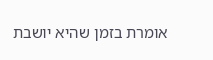אומרת בזמן שהיא יושבת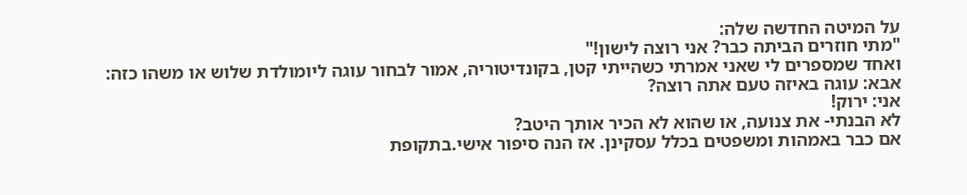על המיטה החדשה שלה:
"מתי חוזרים הביתה כבר? אני רוצה לישון!"
ואחד שמספרים לי שאני אמרתי כשהייתי קטן, בקונדיטוריה, אמור לבחור עוגה ליומולדת שלוש או משהו כזה:
אבא: עוגה באיזה טעם אתה רוצה?
אני: ירוק!
לא הבנתי- את צנועה, או שהוא לא הכיר אותך היטב?
אם כבר באמהות ומשפטים בכלל עסקינן. אז הנה סיפור אישי.בתקופת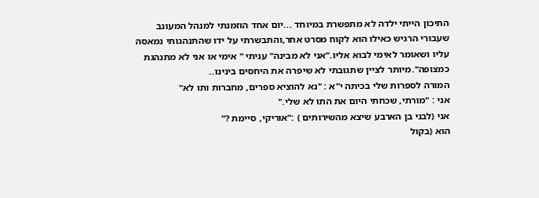התיכון הייתי ילדה לא מתפשרת במיוחד ...יום אחד הוזמנתי למנהל המעונב שעבורי הרגיש כאילו הוא לקוח מסרט אחר,והתבשרתי על ידו שהתנהגותי נמאסה עליו ושאומר לאימי לבוא אליו."אני לא מבינה" עניתי " אימי או אני לא מתנהגת כמצופה".מיותר לציין שתגובתי לא שיפרה את היחסים בינינו..
המורה לספרות שלי בכיתה י"א : "נא להוציא ספרים, מחברות ותו לא"
אני : "מורתי, שכחתי היום את התו לא שלי."
אני (לבני בן הארבע שיצא מהשירותים ) :"אוריקי, סיימת ?"
הוא (בקול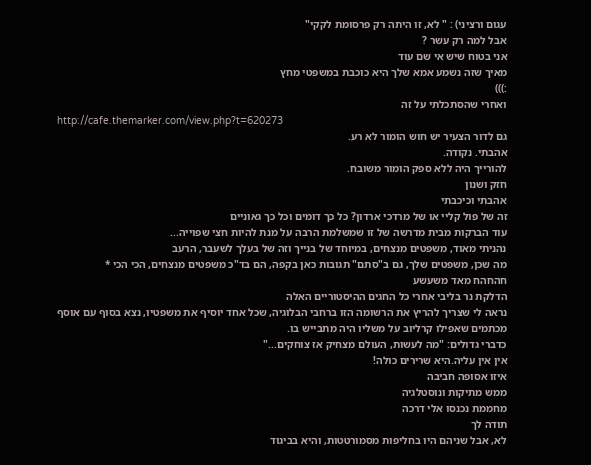עגום ורציני) : " לא, זו היתה רק פרסומת לקקי"
אבל למה רק עשר ?
אני בטוח שיש אי שם עוד
מאיך שזה נשמע אמא שלך היא כוכבת במשפטי מחץ
:)))
ואחרי שהסתכלתי על זה
http://cafe.themarker.com/view.php?t=620273
גם לדור הצעיר יש חוש הומור לא רע.
אהבתי. נקודה.
להורייך היה ללא ספק הומור משובח.
חזק ושנון
אהבתי וכיכבתי
זה של פול קליי או של מרדכי ארדון? כל כך דומים וכל כך גאוניים
עוד הברקות מבית מדרשה של זו שמשלמת הרבה על מנת להיות חצי שפוייה...
נהניתי מאוד, משפטים מנצחים, במיוחד של בנייך וזה של בעלך לשעבר, הרעב
מה שכן, משפטים שלך, גם ב"סתם" תגובות כאן בקפה, הם בד"כ משפטים מנצחים, הכי הכי *
חהחהח מאד משעשע
הדלקת נר בליבי אחרי כל החגים ההיסטוריים האלה
נראה לי שצריך להריץ את הרשומה הזו ברחבי הבלוגיה, שכל אחד יוסיף את משפטיו, נצא בסוף עם אוסף מכתמים שאפילו קרליוב על משליו היה מתבייש בו.
כדברי גדולים: "מה לעשות, העולם מצחיק אז צוחקים..."
אין אין עליה.היא שרירים כולה!
איזו אסופה חביבה
ממש מתיקות ונוסטלגיה
מחממת נכנסו אלי דרכה
תודה לך
לא, אבל שניהם היו בחליפות מסמורטטות, והיא בביגוד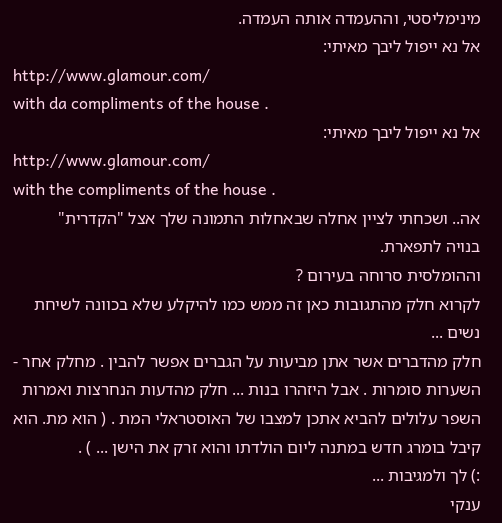מינימליסטי, וההעמדה אותה העמדה.
אל נא ייפול ליבך מאיתי:
http://www.glamour.com/
with da compliments of the house .
אל נא ייפול ליבך מאיתי:
http://www.glamour.com/
with the compliments of the house .
אה.. ושכחתי לציין אחלה שבאחלות התמונה שלך אצל "הקדרית"
בנויה לתפארת.
וההומלסית סרוחה בעירום ?
לקרוא חלק מהתגובות כאן זה ממש כמו להיקלע שלא בכוונה לשיחת נשים ...
חלק מהדברים אשר אתן מביעות על הגברים אפשר להבין . מחלק אחר - השערות סומרות . אבל היזהרו בנות ... חלק מהדעות הנחרצות ואמרות השפר עלולים להביא אתכן למצבו של האוסטראלי המת . ( הוא מת. הוא קיבל בומרג חדש במתנה ליום הולדתו והוא זרק את הישן ... ) .
:) לך ולמגיבות ...
ענקי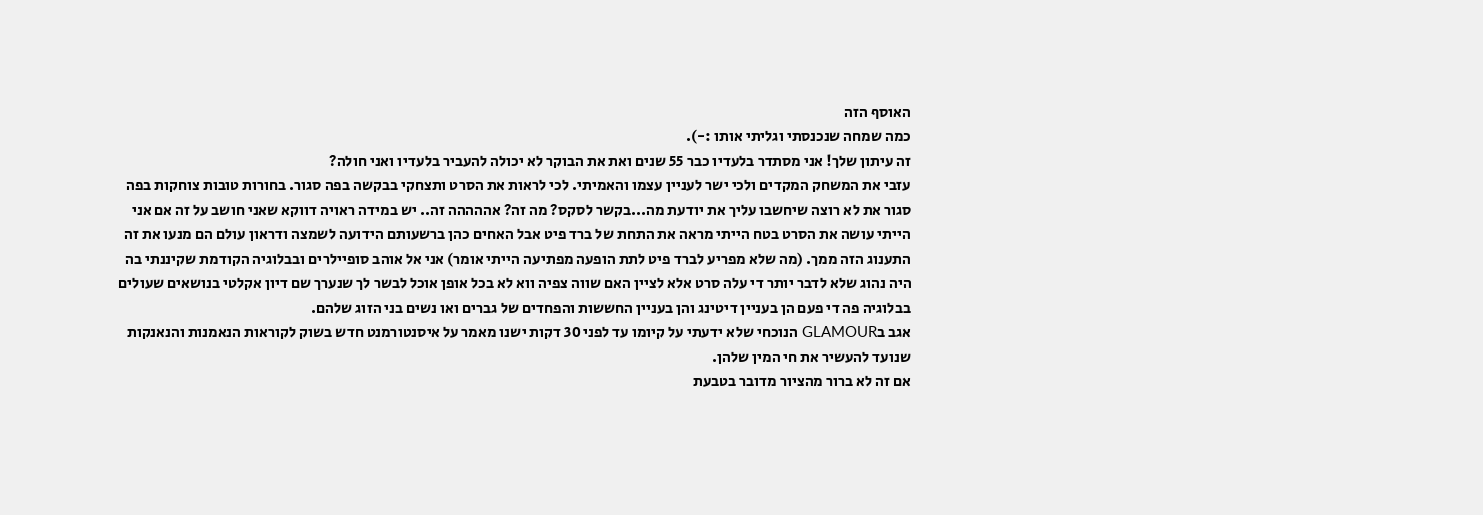האוסף הזה
כמה שמחה שנכנסתי וגליתי אותו :-).
זה עיתון שלך! אני מסתדר בלעדיו כבר 55 שנים ואת את הבוקר לא יכולה להעביר בלעדיו ואני חולה?
עזבי את המשחק המקדים ולכי ישר לעניין עצמו והאמיתי. לכי לראות את הסרט ותצחקי בבקשה בפה סגור. בחורות טובות צוחקות בפה סגור את לא רוצה שיחשבו עליך את יודעת מה...בקשר לסקס? מה זה? אההההה זה.. יש במידה ראויה דווקא שאני חושב על זה אם אני הייתי עושה את הסרט בטח הייתי מראה את התחת של ברד פיט אבל האחים כהן ברשעותם הידועה לשמצה ודראון עולם הם מנעו את זה התענוג הזה ממך. (מה שלא מפריע לברד פיט לתת הופעה מפתיעה הייתי אומר) אני אל אוהב סופיילרים ובבלוגיה הקודמת שקיננתי בה היה נהוג שלא לדבר יותר די עלה סרט אלא לציין האם שווה צפיה ווא לא בכל אופן אוכל לבשר לך שנערך שם דיון אקלטי בנושאים שעולים בבלוגיה פה די פעם הן בעניין דיטינג והן בעניין החששות והפחדים של גברים ואו נשים בני הזוג שלהם.
אגב בGLAMOUR הנוכחי שלא ידעתי על קיומו עד לפני 30 דקות ישנו מאמר על איסנטורמנט חדש בשוק לקוראות הנאמנות והנאנקות שנועד להעשיר את חי המין שלהן.
אם זה לא ברור מהציור מדובר בטבעת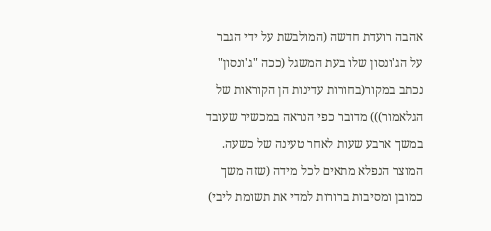אהבה רועדת חדשה (המולבשת על ידי הגבר על הג'ונסון שלו בעת המשגל (ככה "ג'ונסון" נכתב במקור(בחורות עדינות הן הקוראות של הגלאמור))) מדובר כפי הנראה במכשיר שעובד במשך ארבע שעות לאחר טעינה של כשעה. המוצר הנפלא מתאים לכל מידה (שזה משך כמובן ומסיבות ברורות למדי את תשומת ליבי)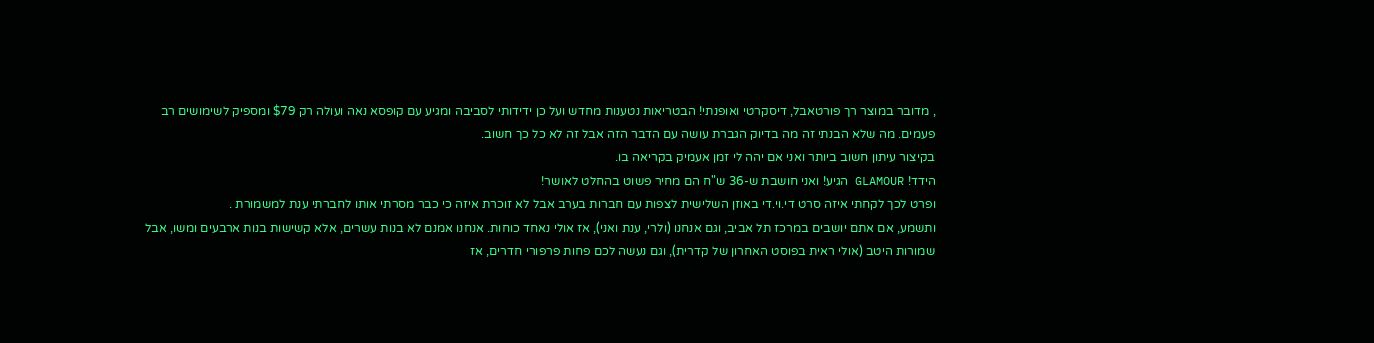, מדובר במוצר רך פורטאבל, דיסקרטי ואופנתי! הבטריאות נטענות מחדש ועל כן ידידותי לסביבה ומגיע עם קופסא נאה ועולה רק $79 ומספיק לשימושים רב פעמים. מה שלא הבנתי זה מה בדיוק הגברת עושה עם הדבר הזה אבל זה לא כל כך חשוב.
בקיצור עיתון חשוב ביותר ואני אם יהה לי זמן אעמיק בקריאה בו.
הידד! GLAMOUR הגיע! ואני חושבת ש-36 ש"ח הם מחיר פשוט בהחלט לאושר!
ופרט לכך לקחתי איזה סרט די.וי.די באוזן השלישית לצפות עם חברות בערב אבל לא זוכרת איזה כי כבר מסרתי אותו לחברתי ענת למשמורת .
ותשמע, אם אתם יושבים במרכז תל אביב, וגם אנחנו (ולרי, ענת ואני), אז אולי נאחד כוחות. אנחנו אמנם לא בנות עשרים, אלא קשישות בנות ארבעים ומשו, אבל שמורות היטב (אולי ראית בפוסט האחרון של קדרית), וגם נעשה לכם פחות פרפורי חדרים, אז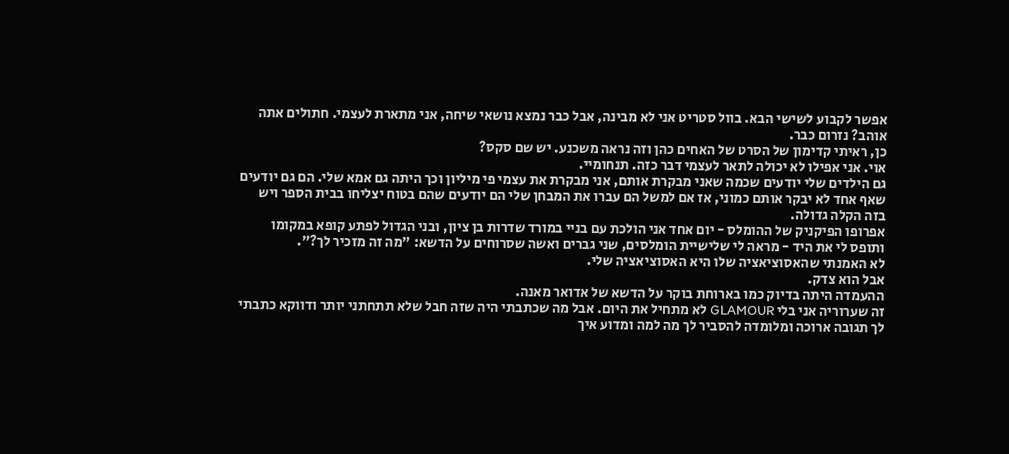אפשר לקבוע לשישי הבא. בוול סטריט אני לא מבינה, אבל כבר נמצא נושאי שיחה, אני מתארת לעצמי. חתולים אתה אוהב? נזרום כבר.
כן, ראיתי קדימון של הסרט של האחים כהן וזה נראה משכנע. יש שם סקס?
אוי. אני אפילו לא יכולה לתאר לעצמי דבר כזה. תנחומיי.
גם הילדים שלי יודעים שכמה שאני מבקרת אותם, אני מבקרת את עצמי פי מיליון וכך היתה גם אמא שלי. הם גם יודעים שאף אחד לא יבקר אותם כמוני, אז אם למשל הם עברו את המבחן שלי הם יודעים שהם בטוח יצליחו בבית הספר ויש בזה הקלה גדולה.
אפרופו הפיקניק של ההומלס - יום אחד אני הולכת עם בניי במורד שדרות בן ציון, ובני הגדול לפתע קופא במקומו ותופס לי את היד - מראה לי שלישיית הומלסים, שני גברים ואשה שסרוחים על הדשא: "מה זה מזכיר לך?".
לא האמנתי שהאסוציאציה שלו היא האסוציאציה שלי.
אבל הוא צדק.
ההעמדה היתה בדיוק כמו בארוחת בוקר על הדשא של אדואר מאנה.
זה שערוריה אני בלי GLAMOUR לא מתחיל את היום. אבל מה שכתבתי היה שזה חבל שלא תתחתני יותר ודווקא כתבתי לך תגובה ארוכה ומלומדה להסביר לך מה למה ומדוע איך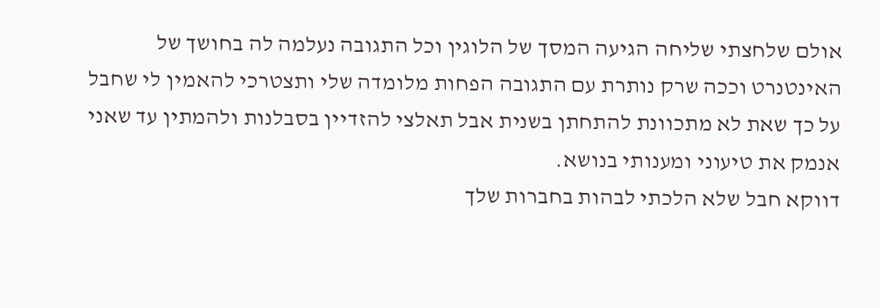אולם שלחצתי שליחה הגיעה המסך של הלוגין וכל התגובה נעלמה לה בחושך של האינטנרט וככה שרק נותרת עם התגובה הפחות מלומדה שלי ותצטרכי להאמין לי שחבל על כך שאת לא מתכוונת להתחתן בשנית אבל תאלצי להזדיין בסבלנות ולהמתין עד שאני אנמק את טיעוני ומענותי בנושא.
דווקא חבל שלא הלכתי לבהות בחברות שלך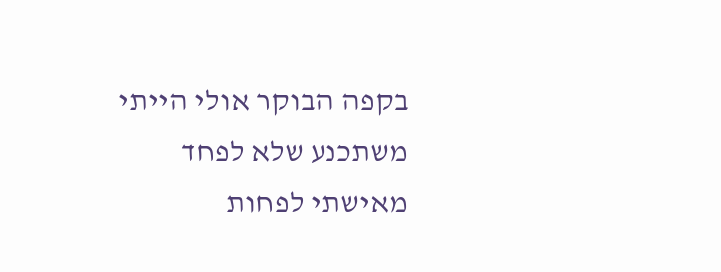בקפה הבוקר אולי הייתי משתכנע שלא לפחד מאישתי לפחות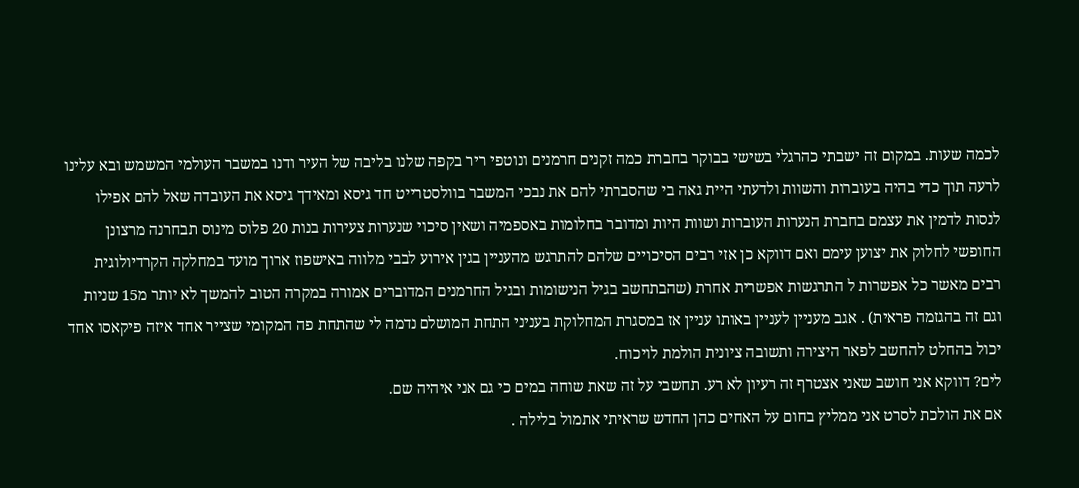לכמה שעות. במקום זה ישבתי כהרגלי בשישי בבוקר בחברת כמה זקנים חרמנים ונוטפי ריר בקפה שלנו בליבה של העיר ודנו במשבר העולמי המשמש ובא עלינו לרעה תוך כדי בהיה בעוברות והשוות ולדעתי היית גאה בי שהסברתי להם את נבכי המשבר בוולסטרייט חד גיסא ומאידך גיסא את העובדה שאל להם אפילו לנסות לדמין את עצמם בחברת הנערות העוברות ושוות היות ומדובר בחלומות באספמיה ושאין סיכוי שנערות צעירות בנות 20 פלוס מינוס תבחרנה מרצונן החופשי לחלוק את יצוען עימם ואם דווקא כן אזי רבים הסיכויים שלהם להתרגש מהעניין בגין אירוע לבבי מלווה באישפוז ארוך מועד במחלקה הקרדיולוגית רבים מאשר כל אפשרות ל התרגשות אפשרית אחרת (שהבתחשב בגיל הנישומות ובגיל החרמנים המדוברים אמורה במקרה הטוב להמשך לא יותר מ15 שניות וגם זה בהגזמה פראית) . אגב מעניין לעניין באותו עניין אז במסגרת המחלוקת בעניני התחת המושלם נדמה לי שהתחת פה המקומי שצייר אחד איזה פיקאסו אחד יכול בהחלט להחשב לפאר היצירה ותשובה ציונית הולמת לויכוח.
לים? דווקא אני חושב שאני אצטרף זה רעיון לא רע. תחשבי על זה שאת שוחה במים כי גם אני איהיה שם.
אם את הולכת לסרט אני ממליץ בחום על האחים כהן החדש שראיתי אתמול בלילה .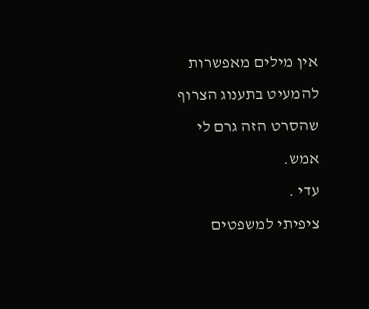אין מילים מאפשרות להמעיט בתענוג הצרוף שהסרט הזה גרם לי אמש.
עדי .
ציפיתי למשפטים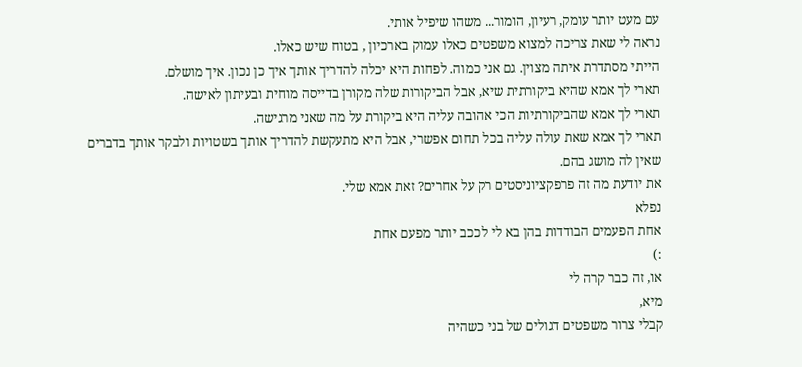עם מעט יותר עומק, רעיון, הומור... משהו שיפיל אותי.
נראה לי שאת צריכה למצוא משפטים כאלו עמוק בארכיון , בטוח שיש כאלו.
הייתי מסתדרת איתה מצוין. גם אני כמוה. לפחות היא יכלה להדריך אותך איך כן נכון. איך מושלם.
תארי לך אמא שהיא ביקורתית שיא, אבל הביקורות שלה מקורן בדייסה מוחית ובעיתון לאישה.
תארי לך אמא שהביקורתיות הכי אהובה עליה היא ביקורת על מה שאני מרגישה.
תארי לך אמא שאת עולה עליה בכל תחום אפשרי, אבל היא מתעקשת להדריך אותך בשטויות ולבקר אותך בדברים שאין לה מושג בהם.
את יודעת מה זה פרפקציוניסטים רק על אחרים? זאת אמא שלי.
נפלא
אחת הפעמים הבודדות בהן בא לי לככב יותר מפעם אחת
:)
או, זה כבר קרה לי
מיא,
קבלי צרור משפטים דגולים של בני כשהיה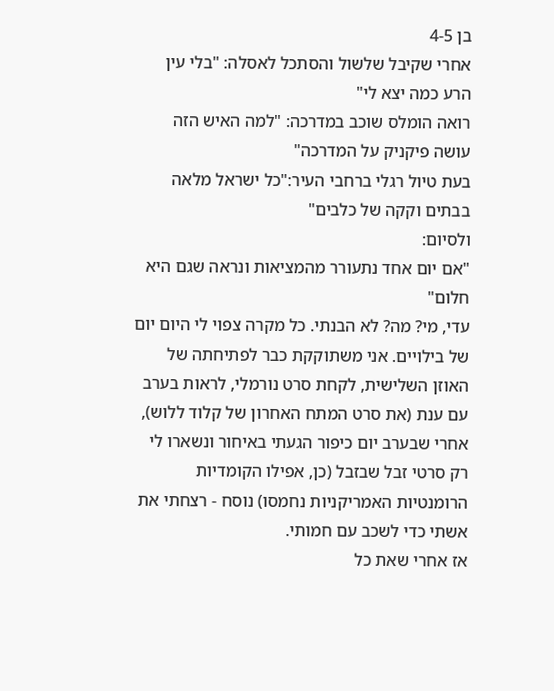בן 4-5
אחרי שקיבל שלשול והסתכל לאסלה: "בלי עין הרע כמה יצא לי"
רואה הומלס שוכב במדרכה: "למה האיש הזה עושה פיקניק על המדרכה"
בעת טיול רגלי ברחבי העיר:"כל ישראל מלאה בבתים וקקה של כלבים"
ולסיום:
"אם יום אחד נתעורר מהמציאות ונראה שגם היא חלום"
עדי, מי? מה? לא הבנתי. כל מקרה צפוי לי היום יום של בילויים. אני משתוקקת כבר לפתיחתה של האוזן השלישית, לקחת סרט נורמלי, לראות בערב עם ענת (את סרט המתח האחרון של קלוד ללוש), אחרי שבערב יום כיפור הגעתי באיחור ונשארו לי רק סרטי זבל שבזבל (כן, אפילו הקומדיות הרומנטיות האמריקניות נחמסו) נוסח - רצחתי את אשתי כדי לשכב עם חמותי.
אז אחרי שאת כל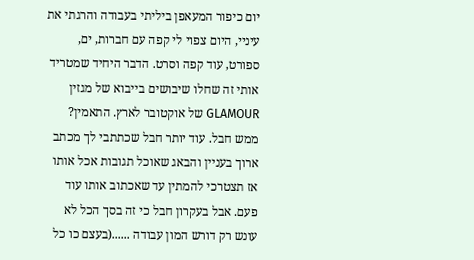יום כיפור המעאפן ביליתי בעבודה והרגתי את עיניי, היום צפוי לי קפה עם חברות, ים, ספורט, עוד קפה וסרט. הדבר היחיד שמטריד אותי זה שחלו שיבושים בייבוא של מגזין GLAMOUR של אוקטובר לארץ. התאמין?
ממש חבל. עוד יותר חבל שכתתבי לך מכתב ארוך בעניין והבאג שאוכל תגובות אכל אותו
אז תצטרכי להמתין עד שאכתוב אותו עוד פעם. אבל בעקרון חבל כי זה בסך הכל לא עונש רק דורש המון עבודה ......(בעצם כו כל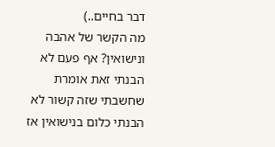דבר בחיים..)
מה הקשר של אהבה ונישואין? אף פעם לא הבנתי זאת אומרת שחשבתי שזה קשור לא הבנתי כלום בנישואין אז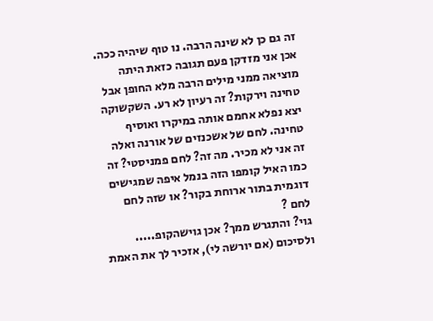זה גם כן לא שינה הרבה. נו טוף שיהיה ככה. אכן אני מזדקן פעם תגובה כזאת היתה מוציאה ממני מילים הרבה מלא החופן אבל טחינה וירקות? זה רעיון לא רע. השקשוקה יצא נפלא אחמם אותה במיקרו ואוסיף טחינה. לחם של אשכנזים של אורנה ואלה זה אני לא מכיר. מה זה? לחם פמניסטי? זה כמו האיל קומפו הזה בנמל איפה שמגישים דוגמית בתור ארוחת בקור? או שזה לחם לחם ?
גוי? והתגרש ממך? אכן גוישהקופ.....
ולסיכום (אם יורשה לי), אזכיר לך את האמת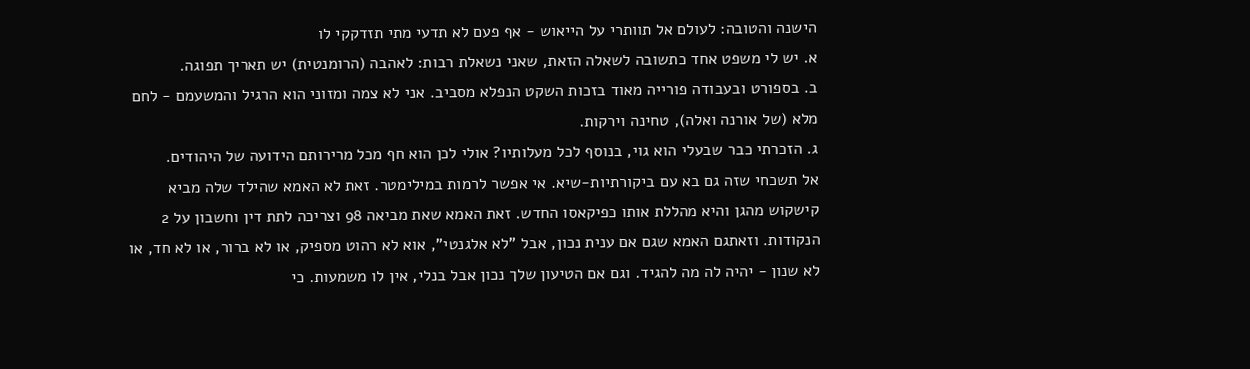הישנה והטובה: לעולם אל תוותרי על הייאוש - אף פעם לא תדעי מתי תזדקקי לו
א. יש לי משפט אחד כתשובה לשאלה הזאת, שאני נשאלת רבות: לאהבה (הרומנטית) יש תאריך תפוגה.
ב. בספורט ובעבודה פורייה מאוד בזכות השקט הנפלא מסביב. אני לא צמה ומזוני הוא הרגיל והמשעמם - לחם מלא (של אורנה ואלה), טחינה וירקות.
ג. הזכרתי כבר שבעלי הוא גוי, בנוסף לכל מעלותיו? אולי לכן הוא חף מכל מרירותם הידועה של היהודים.
אל תשכחי שזה גם בא עם ביקורתיות-שיא. אי אפשר לרמות במילימטר. זאת לא האמא שהילד שלה מביא קישקוש מהגן והיא מהללת אותו כפיקאסו החדש. זאת האמא שאת מביאה 98 וצריכה לתת דין וחשבון על 2 הנקודות. וזאתגם האמא שגם אם ענית נכון, אבל "לא אלגנטי", אוא לא רהוט מספיק, או לא ברור, או לא חד, או לא שנון - יהיה לה מה להגיד. וגם אם הטיעון שלך נכון אבל בנלי, אין לו משמעות. כי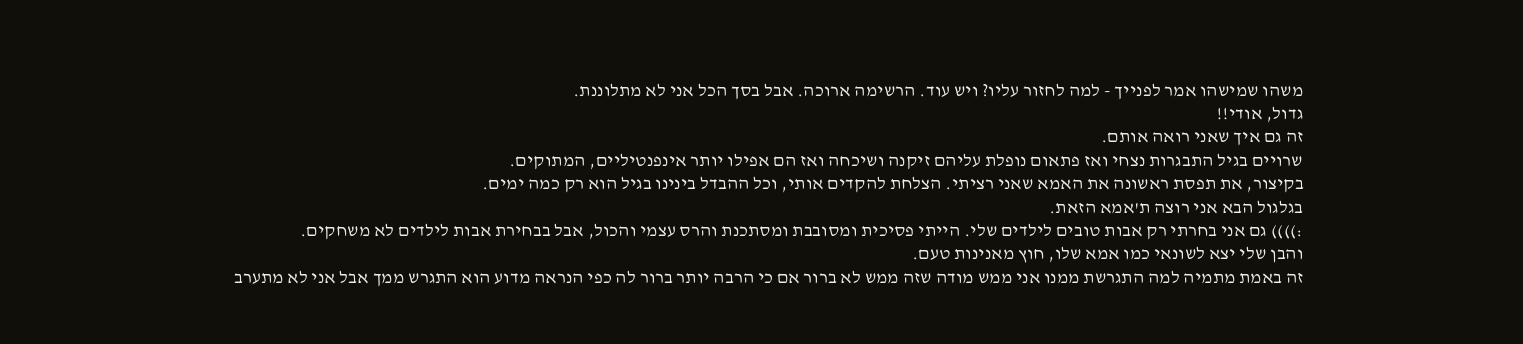משהו שמישהו אמר לפנייך - למה לחזור עליו? ויש עוד. הרשימה ארוכה. אבל בסך הכל אני לא מתלוננת.
גדול, אודי!!
זה גם איך שאני רואה אותם.
שרויים בגיל התבגרות נצחי ואז פתאום נופלת עליהם זיקנה ושיכחה ואז הם אפילו יותר אינפנטיליים, המתוקים.
בקיצור, את תפסת ראשונה את האמא שאני רציתי. הצלחת להקדים אותי, וכל ההבדל בינינו בגיל הוא רק כמה ימים.
בגלגול הבא אני רוצה ת'אמא הזאת.
:)))) גם אני בחרתי רק אבות טובים לילדים שלי. הייתי פסיכית ומסובבת ומסתכנת והרס עצמי והכול, אבל בבחירת אבות לילדים לא משחקים.
והבן שלי יצא לשונאי כמו אמא שלו, חוץ מאנינות טעם.
זה באמת מתמיה למה התגרשת ממנו אני ממש מודה שזה ממש לא ברור אם כי הרבה יותר ברור לה כפי הנראה מדוע הוא התגרש ממך אבל אני לא מתערב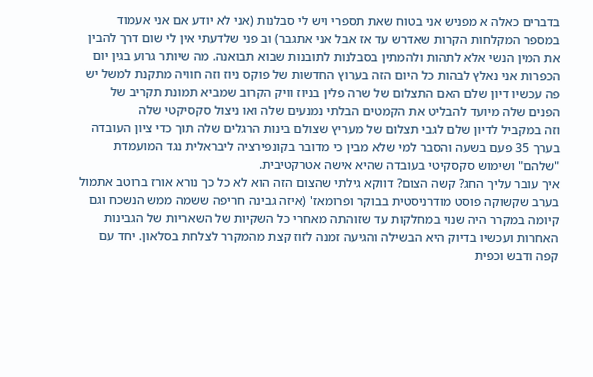בדברים כאלה א מפניש אני בטוח שאת תספרי ויש לי סבלנות (אני לא יודע אם אני אעמוד במספר המקלחות הקרות שאדרש עד אז אבל אני אתגבר) וב פני שלדעתי אין לי שום דרך להבין את המין הנשי אלא לתהות ולהמתין בסבלנות לתובנות שבוא תבואנה. מה שיותר גרוע בגין יום הכפרות אני נאלץ לבהות כל היום הזה בערוץ החדשות של פוקס ניוז וזה חוויה מתקנת למשל יש פה עכשיו דיון שלם האם התצלום של שרה פלין בניוז וויק הקרוב שמביא תמונת תקריב של הפנים שלה מיועד להבליט את הקמטים הבלתי נמנעים שלה ואו ניצול סקסיקטי שלה
וזה במקביל לדיון שלם לגבי תצלום של מעריץ שצולם בינות הרגלים שלה תוך כדי ציון העובדה בערך 35 פעם בשעה והסבר למי שלא מבין כי מדובר בקונפירציה ליבראלית נגד המועמדת "שלהם" ושימוש סקסקיטי בעובדה שהיא אישה אטרקטיבית.
איך עובר עליך החג? קשה הצום? דווקא גילתי שהצום הזה הוא לא כל כך נורא אורז ברוטב אתמול בערב שקשוקה פוסט מודרניסטית בבוקר ופרומאז' (איזה גבינה חריפה ששמה ממש הנשכח וגם קיומה במקרר היה שנוי במחלקות עד שזוהתה מאחרי כל השקיות של השאריות של הגבינות האחרות ועכשיו בדיוק היא הבשילה והגיעה זמנה לזוז קצת מהמקרר לצלחת בסלאון. יחד עם קפה ודבש וכפית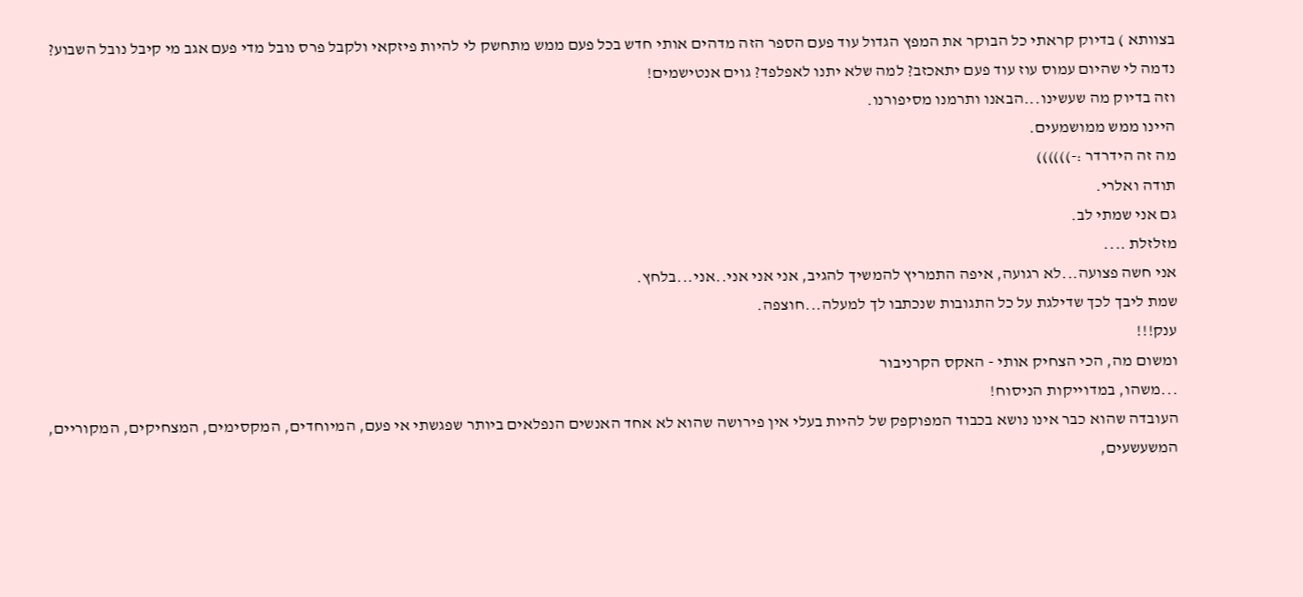בצוותא ) בדיוק קראתי כל הבוקר את המפץ הגדול עוד פעם הספר הזה מדהים אותי חדש בכל פעם ממש מתחשק לי להיות פיזקאי ולקבל פרס נובל מדי פעם אגב מי קיבל נובל השבוע? נדמה לי שהיום עמוס עוז עוד פעם יתאכזב? למה שלא יתנו לאפלפד? גוים אנטישמים!
וזה בדיוק מה שעשינו...הבאנו ותרמנו מסיפורנו.
היינו ממש ממושמעים.
מה זה הידרדר :-))))))
תודה ואלרי.
גם אני שמתי לב.
מזלזלת ....
אני חשה פצועה...לא רגועה, איפה התמריץ להמשיך להגיב, אני אני אני..אני...בלחץ.
שמת ליבך לכך שדילגת על כל התגובות שנכתבו לך למעלה...חוצפה.
ענק!!!
ומשום מה, הכי הצחיק אותי - האקס הקרניבור
...משהו, במדוייקות הניסוח!
העובדה שהוא כבר אינו נושא בכבוד המפוקפק של להיות בעלי אין פירושה שהוא לא אחד האנשים הנפלאים ביותר שפגשתי אי פעם, המיוחדים, המקסימים, המצחיקים, המקוריים, המשעשעים,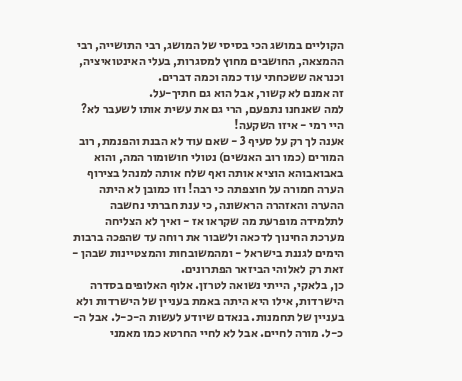הקוליים במושג הכי בסיסי של המושג, רבי התושייה, רבי ההמצאה, החושבים מחוץ למסגרות, בעלי האינטואיציה, וכנראה ששכחתי עוד כמה וכמה דברים.
זה אמנם לא קשור, אבל הוא גם חתיך-על.
למה שאנחנו נתפעם, הרי גם את עשית אותו לשעבר לא?
היי רמי - איזו השקעה!
אענה לך רק על סעיף 3 - שאם עוד לא הבנת והפנמת, רוב המורים (כמו רוב האנשים) נטולי חושומור המה, והוא באבואבוהא הוציא אותה ואף שלח אותה למנהל בצירוף הערה חמורה על חוצפתה כי רבה! וזו כמובן לא היתה ההערה והאזהרה הראשונה, כי ענת חברתי נחשבה לתלמידה מופרעת מה שקראו אז - ואיך לא הצליחה מערכת החינוך לדכאה ולשבור את רוחה עד שהפכה ברבות הימים לגננת בישראל - ומהמשובחות והמצטיינות שבהן - זאת רק לאלוהי הביזאר הפתרונים.
כן, בלאקי, הייתי נשואה לטרזן. אלוף האלופים בסדרה הישרדות, אילו היא היתה באמת בעניין של הישרדות ולא בעניין של תחמנות. בנאדם שיודע לעשות ה-כ-ל. אבל ה-כ-ל. מורה לחיים. אבל לא לחיי החרטא כמו מאמני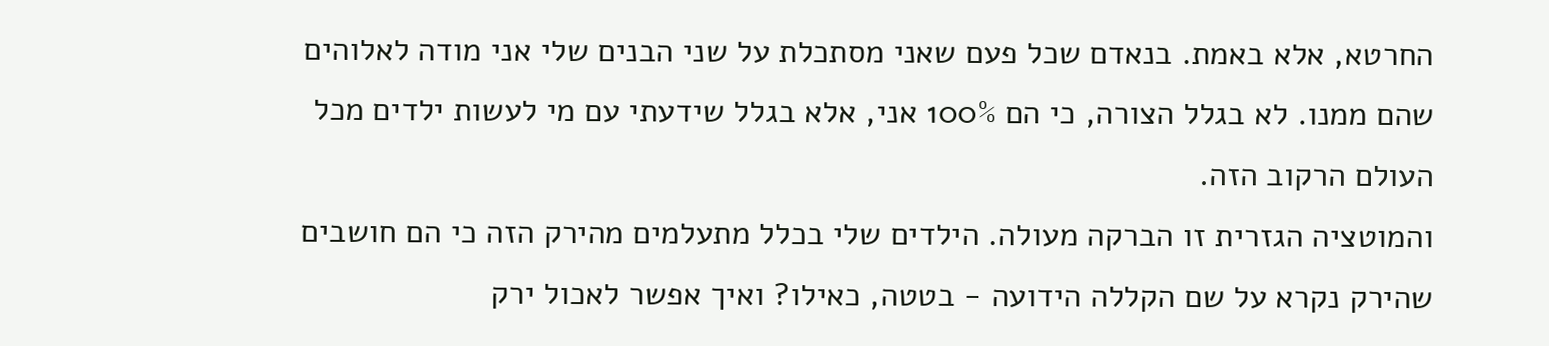החרטא, אלא באמת. בנאדם שכל פעם שאני מסתכלת על שני הבנים שלי אני מודה לאלוהים שהם ממנו. לא בגלל הצורה, כי הם 100% אני, אלא בגלל שידעתי עם מי לעשות ילדים מכל העולם הרקוב הזה.
והמוטציה הגזרית זו הברקה מעולה. הילדים שלי בכלל מתעלמים מהירק הזה כי הם חושבים שהירק נקרא על שם הקללה הידועה - בטטה, כאילו? ואיך אפשר לאכול ירק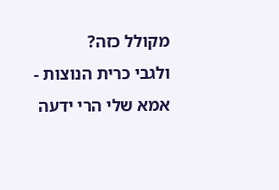מקולל כזה?
ולגבי כרית הנוצות - אמא שלי הרי ידעה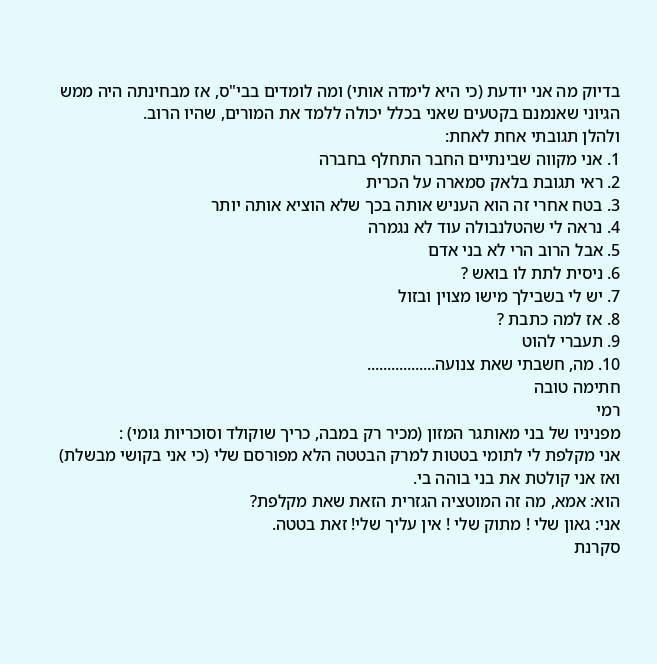בדיוק מה אני יודעת (כי היא לימדה אותי) ומה לומדים בבי"ס, אז מבחינתה היה ממש הגיוני שאנמנם בקטעים שאני בכלל יכולה ללמד את המורים, שהיו הרוב.
ולהלן תגובתי אחת לאחת:
1. אני מקווה שבינתיים החבר התחלף בחברה
2. ראי תגובת בלאק סמארה על הכרית
3. בטח אחרי זה הוא העניש אותה בכך שלא הוציא אותה יותר
4. נראה לי שהטלנבולה עוד לא נגמרה
5. אבל הרוב הרי לא בני אדם
6. ניסית לתת לו בואש ?
7. יש לי בשבילך מישו מצוין ובזול
8. אז למה כתבת ?
9. תעברי להוט
10. מה, חשבתי שאת צנועה.................
חתימה טובה
רמי
מפניניו של בני מאותגר המזון (מכיר רק במבה, כריך שוקולד וסוכריות גומי) :
אני מקלפת לי לתומי בטטות למרק הבטטה הלא מפורסם שלי (כי אני בקושי מבשלת)
ואז אני קולטת את בני בוהה בי.
הוא: אמא, מה זה המוטציה הגזרית הזאת שאת מקלפת?
אני: גאון שלי ! מתוק שלי ! אין עליך שלי! זאת בטטה.
סקרנת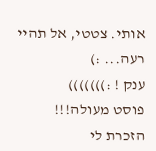אותי. צטטי, אל תהיי רעה... :)
ענק ! :)))))))
פוסט מעולה!!!
הזכרת לי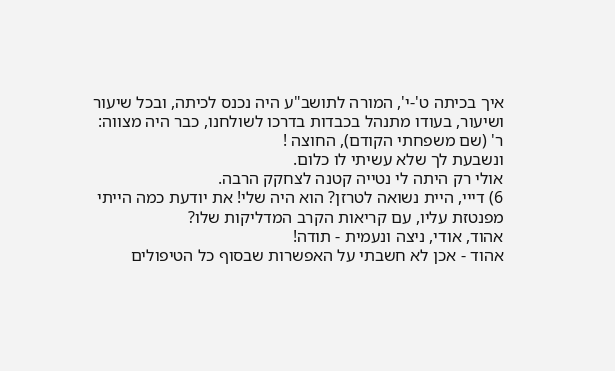איך בכיתה ט'-י', המורה לתושב"ע היה נכנס לכיתה, ובכל שיעור ושיעור, בעודו מתנהל בכבדות בדרכו לשולחנו, כבר היה מצווה: ר' (שם משפחתי הקודם), החוצה !
ונשבעת לך שלא עשיתי לו כלום.
אולי רק היתה לי נטייה קטנה לצחקק הרבה.
6) דייי, היית נשואה לטרזן? הוא היה שלי! את יודעת כמה הייתי מפנטזת עליו, עם קריאות הקרב המדליקות שלו?
אהוד, אודי, ניצה ונעמית - תודה!
אהוד - אכן לא חשבתי על האפשרות שבסוף כל הטיפולים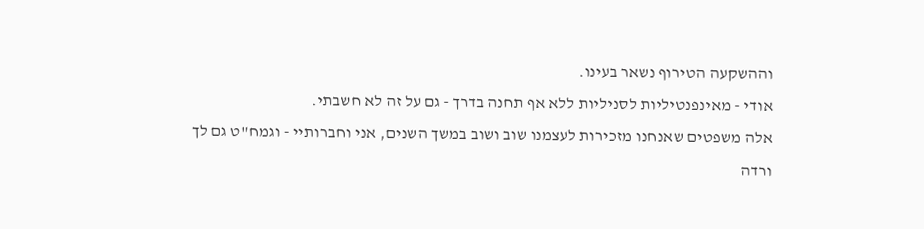וההשקעה הטירוף נשאר בעינו.
אודי - מאינפנטיליות לסניליות ללא אף תחנה בדרך - גם על זה לא חשבתי.
אלה משפטים שאנחנו מזכירות לעצמנו שוב ושוב במשך השנים, אני וחברותיי - וגמח"ט גם לך ורדה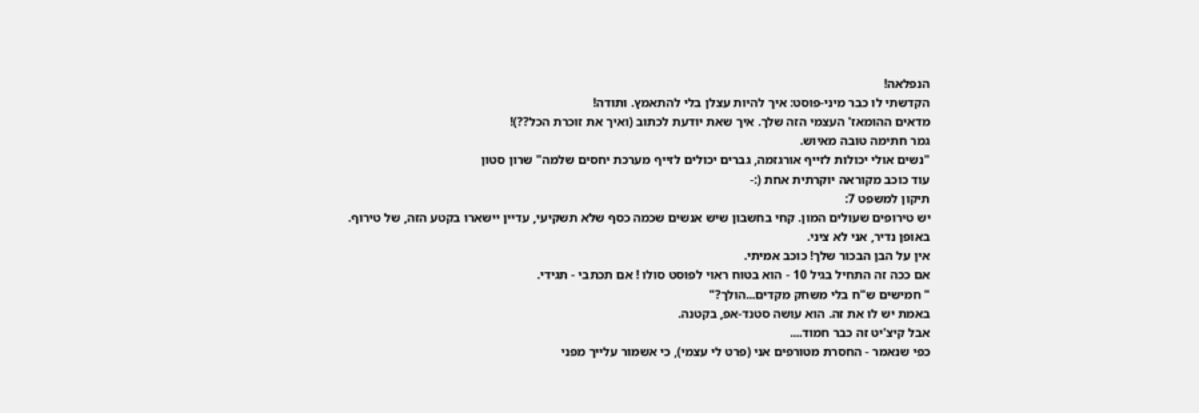הנפלאה!
הקדשתי לו כבר מיני-פוסט: איך להיות עצלן בלי להתאמץ. ותודה!
מדאים ההומאז' העצמי הזה שלך. איך שאת יודעת לכתוב (ואיך את זוכרת הכל??)!
גמר חתימה טובה מאיוש.
"נשים אולי יכולות לזייף אורגזמה, גברים יכולים לזייף מערכת יחסים שלמה" שרון סטון
עוד כוכב מקוראה יוקרתית אחת (:-
תיקון למשפט 7:
יש טירופים שעולים המון. קחי בחשבון שיש אנשים שכמה כסף שלא תשקיעי, עדיין יישארו בקטע הזה, של טירוף.
באופן נדיר, אני לא ציני.
אין על הבן הבכור שלך! כוכב אמיתי.
אם ככה זה התחיל בגיל 10 - הוא בטוח ראוי לפוסט סולו ! אם תכתבי - תגידי.
" חמישים ש"ח בלי משחק מקדים...הולך?"
באמת יש לו את זה. הוא עושה סטנד-אפ, בקטנה.
אבל קיצ'יט זה כבר חמוד....
כפי שנאמר - החסרת מטורפים אני (פרט לי עצמי), כי אשמור עלייך מפני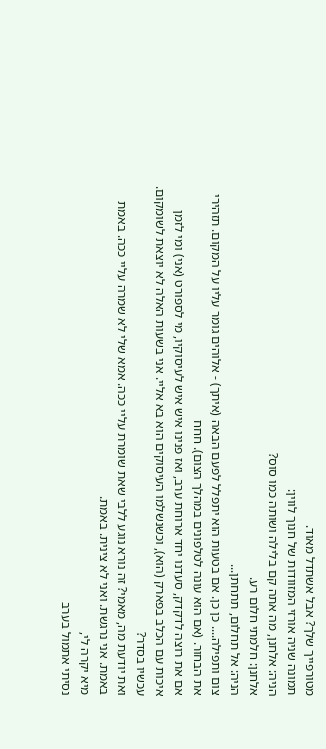מטורפייך שלך? אבל אשתדל מאוד.
תמונה שניה אורזי המזוודות של חנוך לווין:
הניה: אלחנן, מה אתה קם בלילה ושותה כמו סוס?
אלחנן: חלמתי חלום רע.
הניה: אל תחלום, תתחתן...
צום ותפילה.... כן כן. אם בטעות הוא יתפלל לפעם הבאה (איתך) - אלוהים גומר עליו על המקום. תזהירי את הבחור. (אם הוא עונה לטלפונים במהלך הצום). חחח
אם את רוצה לדקדק, סעדנו יחד ארוחת ערב, ואז פנינו איש איש לעיסוקיו, מי לספורט (אני) ומי לזמן איכות עם הכלב בפארק (הוא), וכשנשלמו העיסוקים הוא בא אליי. אני בשעות האלה לא יוצאת לשומקום. עכשיו בסדר?
ואת יודעת מה, מאמי? זה נורא נוגע ללבי שאת שומרת עליי ככה. אמא שלי לא שמרה עליי ככה. באמת באמת. אני נרגשת. ואני לא צינית. באמת.
מיא יקרה לי,
נסיתי אתמול בערב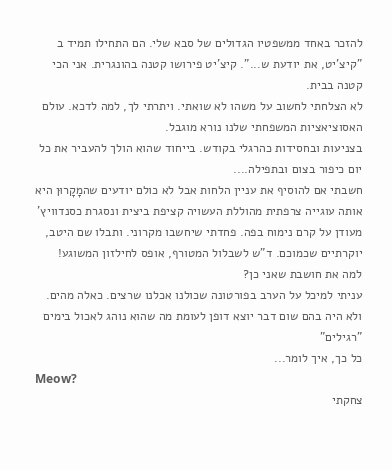להזכר באחד ממשפטיו הגדולים של סבא שלי. הם התחילו תמיד ב "קיצ'יט, את יודעת ש...". קיצ'יט פירושו קטנה בהונגרית. אני הכי קטנה בבית.
לא הצלחתי לחשוב על משהו לא שואתי. ויתרתי לך, למה לדכא. עולם האסוציאציות המשפחתי שלנו נורא מוגבל.
בצניעות ובחסידות כהרגלי בקודש. בייחוד שהוא הולך להעביר את כל יום כיפור בצום ובתפילה....
חשבתי אם להוסיף את עניין הלחות אבל לא כולם יודעים שהמָקָרוּן היא אותה עוגייה צרפתית מהוללת העשויה קציפת ביצית ונסגרת כסנדוויץ' מעודן על קרם נימוח בפה. פחדתי שיחשבו מקרוני. ותבלו שם היטב, יוקרתיים שכמוכם. ד"ש לשבלול המטורף, אופס לחילזון המשוגע!
למה את חושבת שאני כן?
עניתי למיכל על הערב בפורטונה שכולנו אכלנו שרצים. כאלה מהים.
ולא היה בהם שום דבר יוצא דופן לעומת מה שהוא נוהג לאכול בימים "רגילים"
כל כך, איך לומר...
Meow?
צחקתי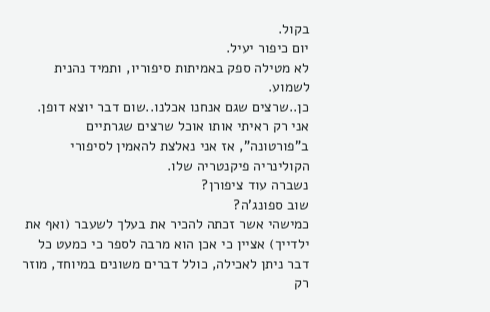בקול.
יום כיפור יעיל.
לא מטילה ספק באמיתות סיפוריו, ותמיד נהנית לשמוע.
כן..שרצים שגם אנחנו אכלנו..שום דבר יוצא דופן.
אני רק ראיתי אותו אוכל שרצים שגרתיים ב"פורטונה", אז אני נאלצת להאמין לסיפורי הקולינריה פיקנטריה שלו.
נשברה עוד ציפורן?
שוב ספונג'ה?
כמישהי אשר זכתה להכיר את בעלך לשעבר (ואף את ילדייך) אציין כי אכן הוא מרבה לספר כי כמעט כל דבר ניתן לאכילה, כולל דברים משונים במיוחד, מוזר רק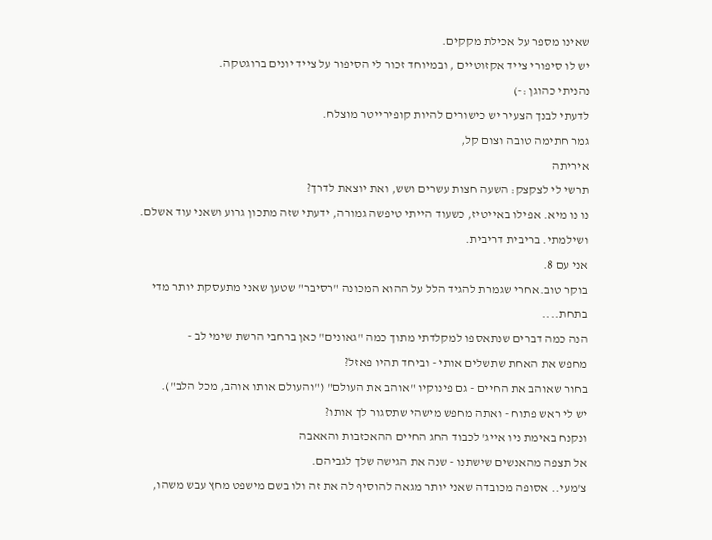שאינו מספר על אכילת מקקים.
יש לו סיפורי צייד אקזוטיים , ובמיוחד זכור לי הסיפור על צייד יונים ברוגטקה.
נהניתי כהוגן :-)
לדעתי לבנך הצעיר יש כישורים להיות קופירייטר מוצלח.
גמר חתימה טובה וצום קל,
איריתה
תרשי לי לצקצק: השעה חצות עשרים ושש, ואת יוצאת לדרך?
נו נו מיא. אפילו באייטיז, כשעוד הייתי טיפשה גמורה, ידעתי שזה מתכון גרוע ושאני עוד אשלם. ושילמתי. בריבית דריבית.
אני עם 8.
בוקר טוב.אחרי שגמרת להגיד הלל על ההוא המכונה "רסיבר" שטען שאני מתעסקת יותר מדי בתחת....
הנה כמה דברים שנתאספו למקלדתי מתוך כמה "גאונים" כאן ברחבי הרשת שימי לב -
מחפש את האחת שתשלים אותי - וביחד תהיו פאזל?
בחור שאוהב את החיים - גם פינוקיו "אוהב את העולם" ("והעולם אותו אוהב, מכל הלב").
יש לי ראש פתוח - ואתה מחפש מישהי שתסגור לך אותו?
ונקנח באימת ניו אייג' לכבוד החג החיים ההאכזבות והאאבה
אל תצפה מהאנשים שישתנו - שנה את הגישה שלך לגביהם.
צ'מעי.. אסופה מכובדה שאני יותר מגאה להוסיף לה את זה ולו בשם מישפט מחץ עבש משהו,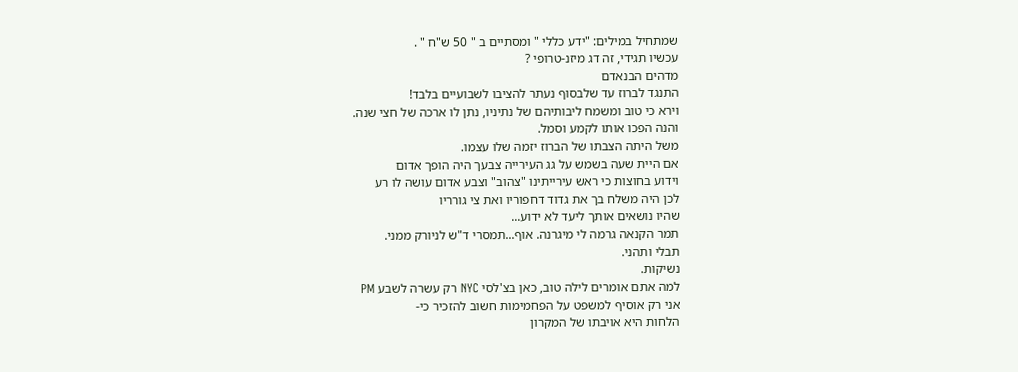שמתחיל במילים: "ידע כללי " ומסתיים ב " 50 ש"ח " .
עכשיו תגידי, זה דג מיזנ-טרופי ?
מדהים הבנאדם
התנגד לברוז עד שלבסוף נעתר להציבו לשבועיים בלבד!
וירא כי טוב ומשמח ליבותיהם של נתיניו, נתן לו ארכה של חצי שנה.
והנה הפכו אותו לקמע וסמל.
משל היתה הצבתו של הברוז יזמה שלו עצמו.
אם היית שעה בשמש על גג העירייה צבעך היה הופך אדום
וידוע בחוצות כי ראש עירייתינו "צהוב" וצבע אדום עושה לו רע
לכן היה משלח בך את גדוד דחפוריו ואת צי גורריו
שהיו נושאים אותך ליעד לא ידוע...
תמר הקנאה גרמה לי מיגרנה. אוף...תמסרי ד"ש לניורק ממני.
תבלי ותהני.
נשיקות.
למה אתם אומרים לילה טוב, כאן בצ'לסי NYC רק עשרה לשבע PM
אני רק אוסיף למשפט על הפחמימות חשוב להזכיר כי-
הלחות היא אויבתו של המקרון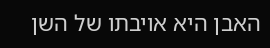האבן היא אויבתו של השן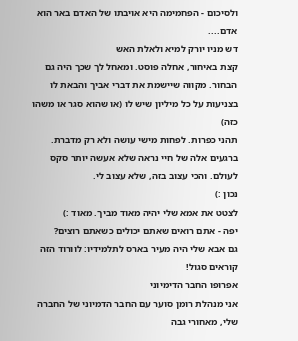ולסיכום - הפחמימה היא אויבתו של האדם באר הוא אדם....
דש מניו יורק למיא ולאלת האש
קצת באיחור, אחלה פוסט. ומאחל לך שכך היה גם הבחור. מקווה שיישמת את דברי אביך והבאת לו בצניעות על כל מיליון שיש לו (או שהוא סגר או משהו כזה)
תהני כפרות. לפחות מישי עושה ולא רק מדברת. ברגעים אלה של חיי נראה שלא אעשה יותר סקס לעולם. והכי עצוב בזה, שלא עצוב לי.
נכון :)
לצטט את אמא שלי יהיה מאוד מביך. מאוד :)
יפה - אתם רואים שאתם יכולים כשאתם רוצים?
גם אבא שלי היה מעיר בארס לתלמידיו: לוורוד הזה קוראים סגול!
אפרופו החבר הדימיוני
אני מנהלת רומן סוער עם החבר הדמיוני של החברה שלי, מאחורי גבה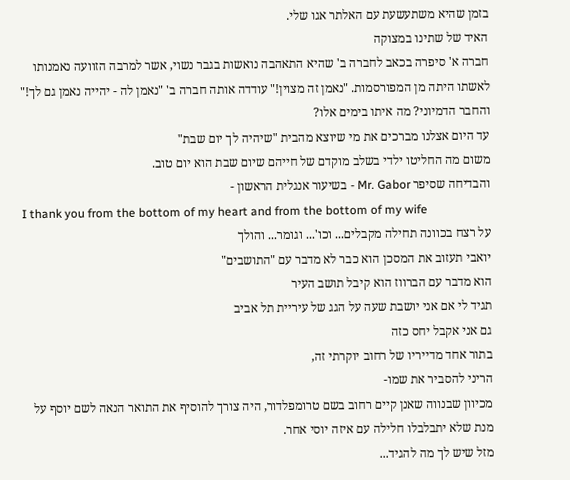בזמן שהיא משתעשעת עם האלתר אגו שלי.
האיד של שתינו במצוקה
חברה א' סיפרה בכאב לחברה ב' שהיא התאהבה נואשות בגבר נשוי, אשר למרבה הזוועה נאמנותו לאשתו היתה מן המפורסמות. "נאמן זה מצוין!" עודדה אותה חברה ב' "נאמן לה - יהייה נאמן גם לך!"
והחבר הדמיוני? מה איתו בימים אלו?
עד היום אצלנו מברכים את מי שיוצא מהבית "שיהיה לך יום שבת"
משום מה החליטו ילדי בשלב מוקדם של חייהם שיום שבת הוא יום טוב.
והבדיחה שסיפר Mr. Gabor - בשיעור אנגלית הראשון -
I thank you from the bottom of my heart and from the bottom of my wife
על רצח בכוונה תחילה מקבלים... וכו'... וגומר... והולך
יואבי תעזוב את המסכן הוא כבר לא מדבר עם "התושבים"
הוא מדבר עם הברווז הוא קיבל תושב העיר
תגיד לי אם אני יושבת שעה על הגג של עיריית תל אביב
גם אני אקבל יחס כזה
בתור אחד מדייריו של רחוב יוקרתי זה,
הריני להסביר את שמו-
מכיוון שבנווה שאנן קיים רחוב בשם טרומפלדור, היה צורך להוסיף את התואר הנאה לשם יוסף על מנת שלא יתבלבלו חלילה עם איזה יוסי אחר.
מזל שיש לך מה להגיד...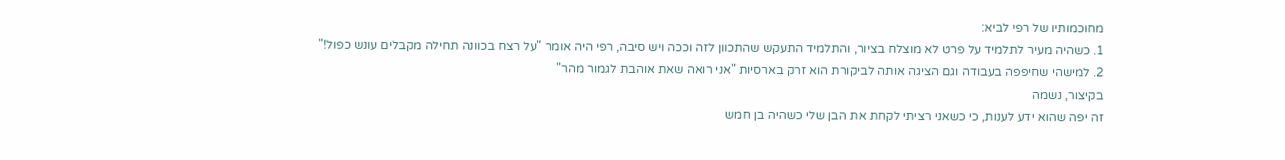מחוכמותיו של רפי לביא:
1. כשהיה מעיר לתלמיד על פרט לא מוצלח בציור, והתלמיד התעקש שהתכוון לזה וככה ויש סיבה, רפי היה אומר "על רצח בכוונה תחילה מקבלים עונש כפול!"
2. למישהי שחיפפה בעבודה וגם הציגה אותה לביקורת הוא זרק בארסיות "אני רואה שאת אוהבת לגמור מהר"
בקיצור, נשמה
זה יפה שהוא ידע לענות, כי כשאני רציתי לקחת את הבן שלי כשהיה בן חמש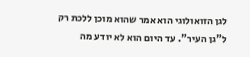לגן הזואולוגי הוא אמר שהוא מוכן ללכת רק ל"גן העיר". עד היום הוא לא יודע מה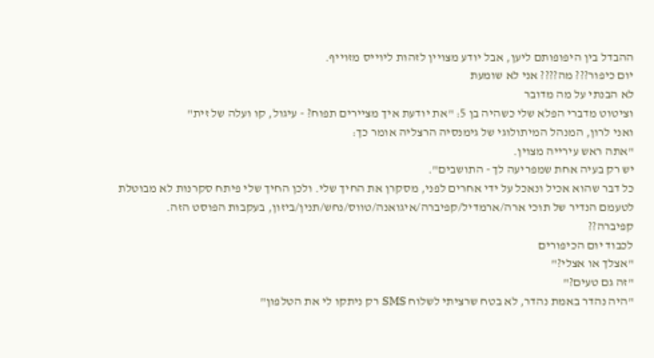ההבדל בין היפופותם ליען, אבל יודע מצויין לזהות ליוייס מזוייף.
יום כיפור??? מה???? אני לא שומעת
לא הבנתי על מה מדובר
וציטוט מדברי הפלא שלי כשהיה בן 5: "את יודעת איך מציירים תפוח? - עיגול, קו ועלה של זית"
ואני לרון, המנהל המיתולוגי של גימנסיה הרצליה אומר כך:
"אתה ראש עירייה מצוין.
יש רק בעיה אחת שמפריעה לך - התושבים".
כל דבר שהוא אכיל ונאכל על ידי אחרים לפני, מסקרן את החיך שלי. ולכן החיך שלי פיתח סקרנות לא מבוטלת לטעמם הנדיר של תוכי ארה/ארמדיל/קפיברה/איגואנה/טווס/נחש/תנין/ביזון, בעקבות הפוסט הזה.
קפיברה??
לכבוד יום הכיפורים
"אצלך או אצלי?"
"זה גם טעים?"
"היה נהדר באמת נהדר, לא בטח שרציתי לשלוח SMS רק ניתקו לי את הטלפון"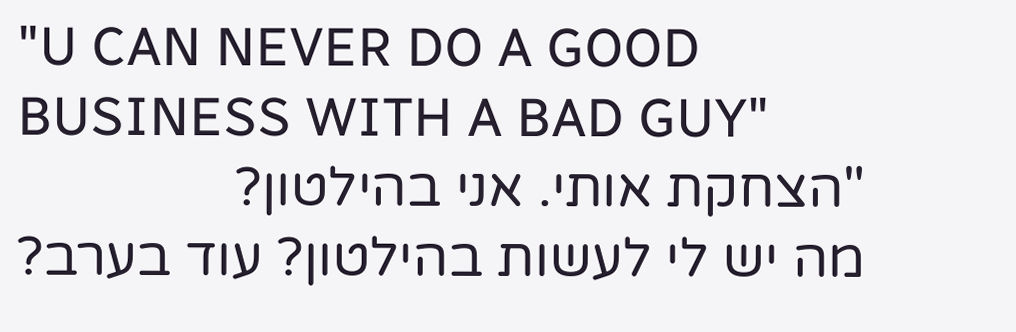"U CAN NEVER DO A GOOD BUSINESS WITH A BAD GUY"
"הצחקת אותי. אני בהילטון?
מה יש לי לעשות בהילטון? עוד בערב?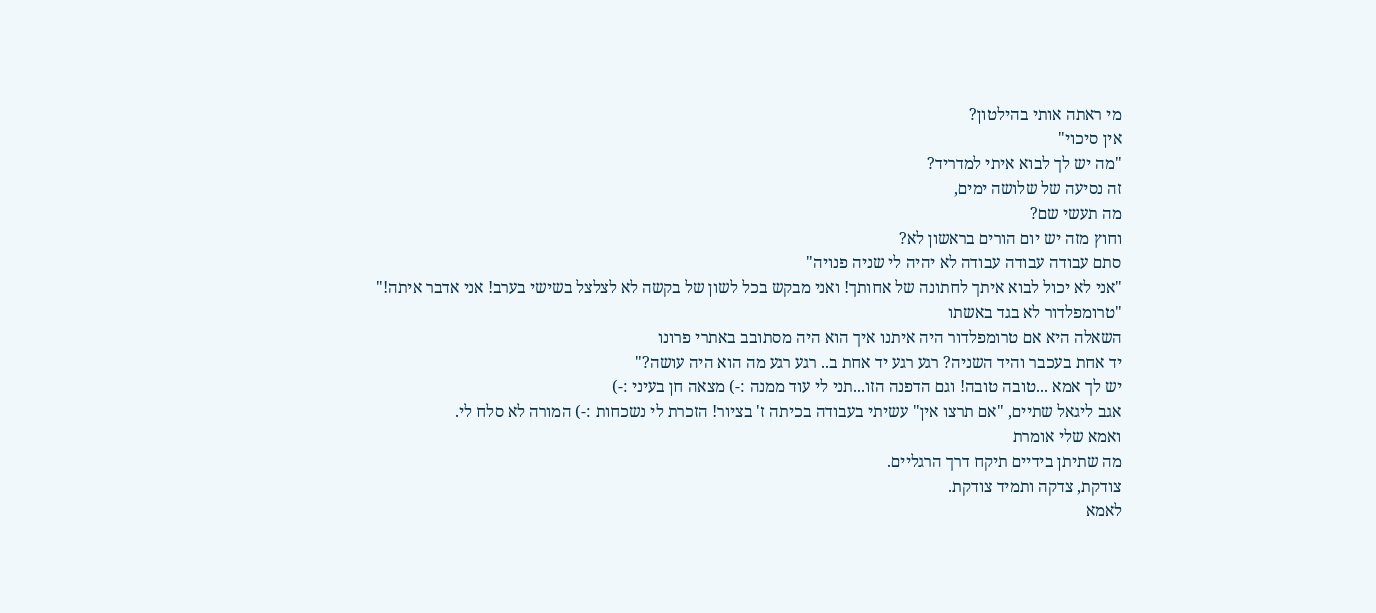מי ראתה אותי בהילטון?
אין סיכוי"
"מה יש לך לבוא איתי למדריד?
זה נסיעה של שלושה ימים,
מה תעשי שם?
וחוץ מזה יש יום הורים בראשון לא?
סתם עבודה עבודה עבודה לא יהיה לי שניה פנויה"
"אני לא יכול לבוא איתך לחתונה של אחותך! ואני מבקש בכל לשון של בקשה לא לצלצל בשישי בערב! אני אדבר איתה!"
"טרומפלדור לא בגד באשתו
השאלה היא אם טרומפלדור היה איתנו איך הוא היה מסתובב באתרי פרונו
יד אחת בעכבר והיד השניה? רגע רגע יד אחת ב.. רגע רגע מה הוא היה עושה?"
יש לך אמא ...טובה טובה! וגם הדפנה הזו...תני לי עוד ממנה :-) מצאה חן בעיני :-)
אגב ליגאל שתיים, "אם תרצו אין" עשיתי בעבודה בכיתה ז' בציור! הזכרת לי נשכחות :-) המורה לא סלח לי.
ואמא שלי אומרת
מה שתיתן בידיים תיקח דרך הרגליים.
צודקת, צדקה ותמיד צודקת.
לאמא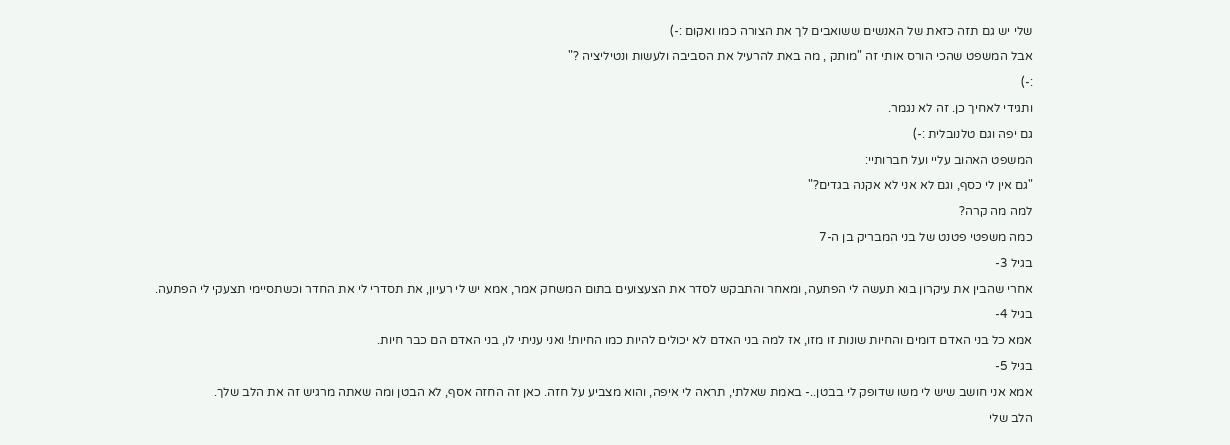שלי יש גם תזה כזאת של האנשים ששואבים לך את הצורה כמו ואקום :-)
אבל המשפט שהכי הורס אותי זה "מותק , מה באת להרעיל את הסביבה ולעשות ונטיליציה ?"
:-)
ותגידי לאחיך כן. זה לא נגמר.
גם יפה וגם טלנובלית :-)
המשפט האהוב עליי ועל חברותיי:
"גם אין לי כסף, וגם לא אני לא אקנה בגדים?"
למה מה קרה?
כמה משפטי פטנט של בני המבריק בן ה-7
בגיל 3-
אחרי שהבין את עיקרון בוא תעשה לי הפתעה, ומאחר והתבקש לסדר את הצעצועים בתום המשחק אמר, אמא יש לי רעיון, את תסדרי לי את החדר וכשתסיימי תצעקי לי הפתעה.
בגיל 4-
אמא כל בני האדם דומים והחיות שונות זו מזו, אז למה בני האדם לא יכולים להיות כמו החיות! ואני עניתי לו, בני האדם הם כבר חיות.
בגיל 5-
אמא אני חושב שיש לי משו שדופק לי בבטן..- באמת שאלתי, תראה לי איפה, והוא מצביע על חזה. כאן זה החזה אסף, לא הבטן ומה שאתה מרגיש זה את הלב שלך.
הלב שלי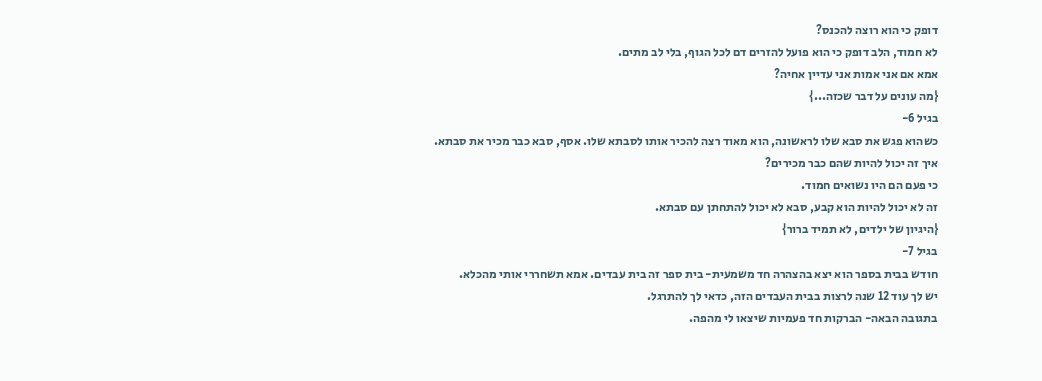דופק כי הוא רוצה להכנס?
לא חמוד, הלב דופק כי הוא פועל להזרים דם לכל הגוף, בלי לב מתים.
אמא אם אני אמות אני עדיין אחיה?
{מה עונים על דבר שכזה...}
בגיל 6-
כשהוא פגש את סבא שלו לראשונה, הוא מאוד רצה להכיר אותו לסבתא שלו. אסף, סבא כבר מכיר את סבתא.
איך זה יכול להיות שהם כבר מכירים?
כי פעם הם היו נשואים חמוד.
זה לא יכול להיות הוא קבע, סבא לא יכול להתחתן עם סבתא.
{היגיון של ילדים, לא תמיד ברור}
בגיל 7-
חודש בבית בספר הוא יצא בהצהרה חד משמעית- בית ספר זה בית עבדים. אמא תשחררי אותי מהכלא.
יש לך עוד 12 שנה לרצות בבית העבדים הזה, כדאי לך להתרגל.
בתגובה הבאה- הברקות חד פעמיות שיצאו לי מהפה.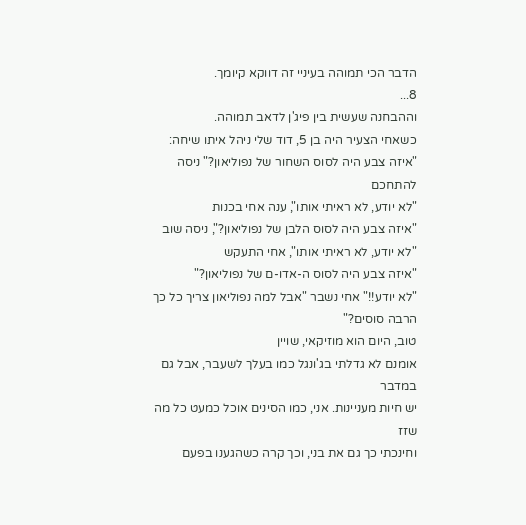הדבר הכי תמוהה בעיניי זה דווקא קיומך.
8...
וההבחנה שעשית בין פיג'ן לדאב תמוהה.
כשאחי הצעיר היה בן 5, דוד שלי ניהל איתו שיחה:
"איזה צבע היה לסוס השחור של נפוליאון?" ניסה להתחכם
"לא יודע, לא ראיתי אותו", ענה אחי בכנות
"איזה צבע היה לסוס הלבן של נפוליאון?", ניסה שוב
"לא יודע, לא ראיתי אותו", אחי התעקש
"איזה צבע היה לסוס ה-אדו-ם של נפוליאון?"
"לא יודע!!" אחי נשבר "אבל למה נפוליאון צריך כל כך הרבה סוסים?"
טוב, היום הוא מוזיקאי, שויין
אומנם לא גדלתי בג'ונגל כמו בעלך לשעבר, אבל גם במדבר
יש חיות מעניינות. אני, כמו הסינים אוכל כמעט כל מה שזז
וחינכתי כך גם את בני, וכך קרה כשהגענו בפעם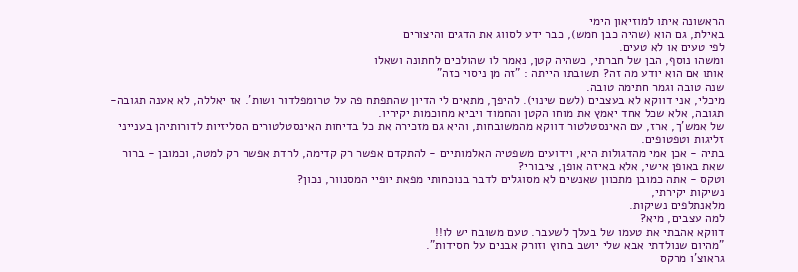הראשונה איתו למוזיאון הימי
באילת, גם הוא (שהיה כבן חמש), כבר ידע לסווג את הדגים והיצורים
לפי טעים או לא טעים.
ומשהו נוסף, הבן של חברתי, כשהיה קטן, נאמר לו שהולכים לחתונה ושאלו
אותו אם הוא יודע מה זה? תשובתו הייתה : "זה מן ניסוי כזה"
שנה טובה וגמר חתימה טובה.
מיכלי, אני דווקא לא בעצבים (לשם שינוי). להיפך, מתאים לי הדיון שהתפתח פה על טרומפלדור ושות'. אז יאללה, לא אענה תגובה- תגובה, אלא שכל אחד יאמץ את מוחו הקטן והחמוד ויביא מחוכמות יקיריו.
של אמש'ך, ארז, עם האינסטלטור דווקא מהמשובחות, והיא גם מזכירה את כל בדיחות האינסטלטורים הסליזיות לדורותיהן בענייני זליגות וטפטופים.
בתיה - אכן אמי מהדגולות היא, וידועים משפטיה האלמותיים - להתקדם אפשר רק קדימה, לרדת אפשר רק למטה, וכמובן - ברור שאת באופן אישי, אלא באיזה אופן, ציבורי?
וטקס - אתה כמובן מתכוון שאנשים לא מסוגלים לדבר בנוכחותי מפאת יופיי המסנוור, נכון?
נשיקות יקירתי,
מלאנתלפים נשיקות.
למה עצבים, מיא?
דווקא אהבתי את טעמו של בעלך לשעבר. טעם משובח יש לו!!
"מהיום שנולדתי אבא שלי יושב בחוץ וזורק אבנים על חסידות".
גראוצ'ו מרקס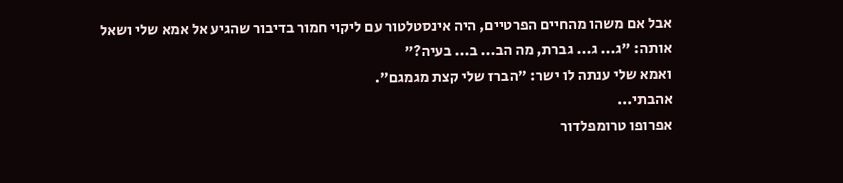אבל אם משהו מהחיים הפרטיים, היה אינסטלטור עם ליקוי חמור בדיבור שהגיע אל אמא שלי ושאל אותה: "ג... ג... גברת, מה הב... ב... בעיה?"
ואמא שלי ענתה לו ישר: "הברז שלי קצת מגמגם".
אהבתי...
אפרופו טרומפלדור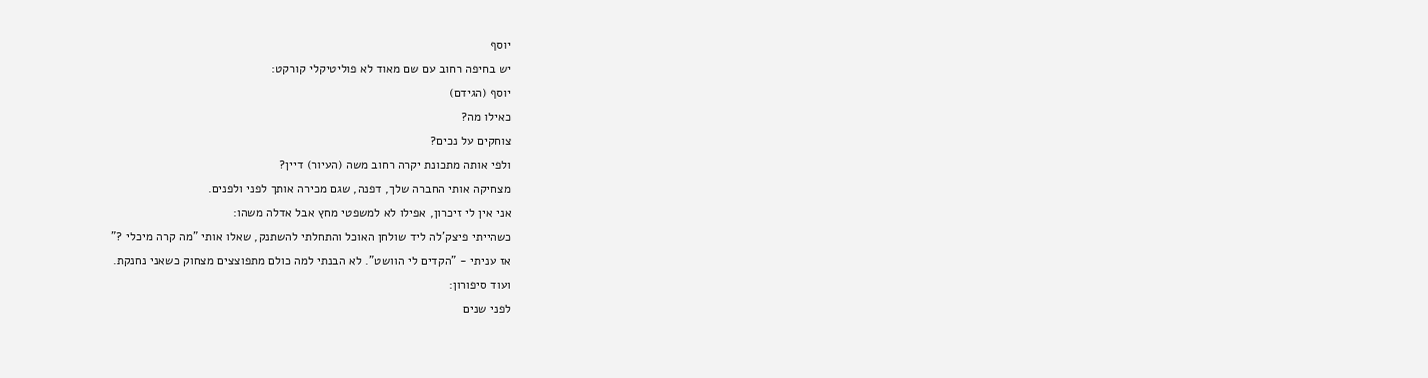יוסף
יש בחיפה רחוב עם שם מאוד לא פוליטיקלי קורקט:
יוסף (הגידם)
כאילו מה?
צוחקים על נכים?
ולפי אותה מתכונת יקרה רחוב משה (העיור) דיין?
מצחיקה אותי החברה שלך, דפנה, שגם מכירה אותך לפני ולפנים.
אני אין לי זיכרון, אפילו לא למשפטי מחץ אבל אדלה משהו:
כשהייתי פיצק'לה ליד שולחן האוכל והתחלתי להשתנק, שאלו אותי "מה קרה מיכלי ?"
אז עניתי - "הקדים לי הוושט". לא הבנתי למה כולם מתפוצצים מצחוק כשאני נחנקת.
ועוד סיפורון:
לפני שנים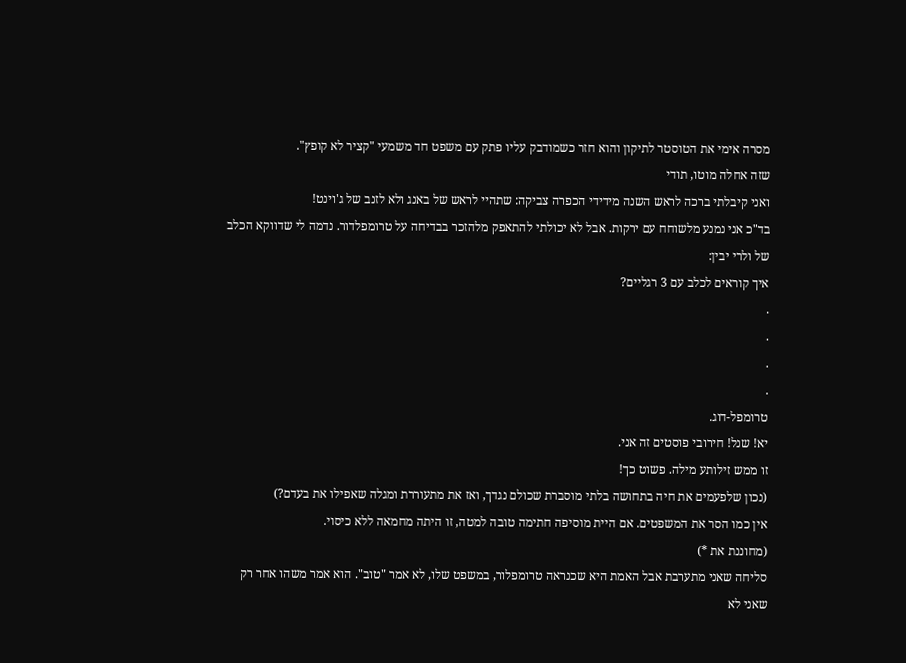מסרה אימי את הטוסטר לתיקון והוא חזר כשמודבק עליו פתק עם משפט חד משמעי "קציר לא קופץ".
שזה אחלה מוטו, תודי
ואני קיבלתי ברכה לראש השנה מידידי הכפרה צביקה: שתהיי לראש של באנג ולא לזנב של ג'וינט!
בד"כ אני נמנע מלשוחח עם ירקות. אבל לא יכולתי להתאפק מלהזכר בבדיחה על טרומפלדור. נדמה לי שדווקא הכלב של ולרי יבין:
איך קוראים לכלב עם 3 רגליים?
.
.
.
.
טרומפל-דוג.
יא! שנל! חירובי פוסטים זה אני.
זו ממש זילותע מילה. פשוט כך!
(נכון שלפעמים את חיה בתחושה בלתי מוסברת שכולם נגדך, ואז את מתעוררת ומגלה שאפילו את בעדם?)
אין כמו הסר את המשפטים. אם היית מוסיפה חתימה טובה למטה, זו היתה מחמאה ללא כיסוי.
(מחוננת את *)
סליחה שאני מתערבת אבל האמת היא שכנראה טרומפלור, במשפט שלו, לא אמר "טוב". הוא אמר משהו אחר רק שאני לא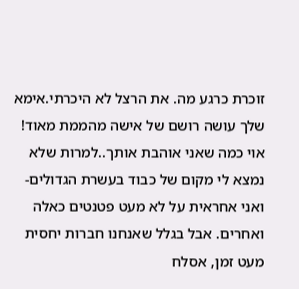זוכרת כרגע מה. את הרצל לא היכרתי.אימא שלך עושה רושם של אישה מהממת מאוד!
אוי כמה שאני אוהבת אותך..למרות שלא נמצא לי מקום של כבוד בעשרת הגדולים- ואני אחראית על לא מעט פטנטים כאלה ואחרים. אבל בגלל שאנחנו חברות יחסית מעט זמן, אסלח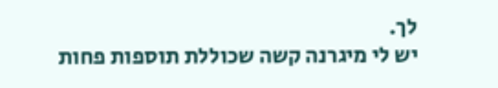לך.
יש לי מיגרנה קשה שכוללת תוספות פחות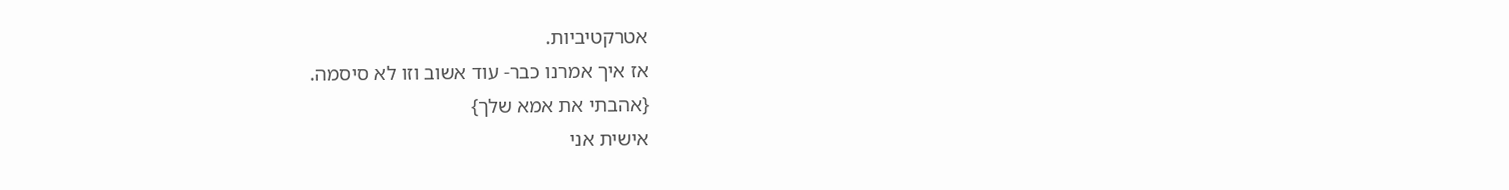אטרקטיביות.
אז איך אמרנו כבר- עוד אשוב וזו לא סיסמה.
{אהבתי את אמא שלך}
אישית אני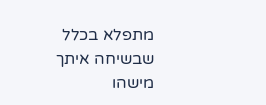מתפלא בכלל שבשיחה איתך מישהו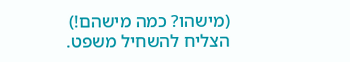(מישהו? כמה מישהם!) הצליח להשחיל משפט.